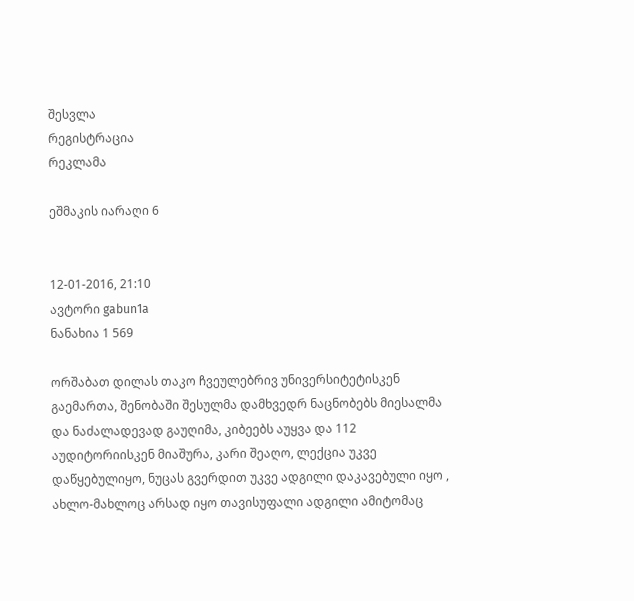შესვლა
რეგისტრაცია
რეკლამა

ეშმაკის იარაღი 6


12-01-2016, 21:10
ავტორი gabun1a
ნანახია 1 569

ორშაბათ დილას თაკო ჩვეულებრივ უნივერსიტეტისკენ გაემართა, შენობაში შესულმა დამხვედრ ნაცნობებს მიესალმა და ნაძალადევად გაუღიმა, კიბეებს აუყვა და 112 აუდიტორიისკენ მიაშურა, კარი შეაღო, ლექცია უკვე დაწყებულიყო, ნუცას გვერდით უკვე ადგილი დაკავებული იყო , ახლო-მახლოც არსად იყო თავისუფალი ადგილი ამიტომაც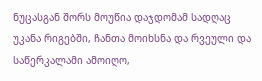ნუცასგან შორს მოუწია დაჯდომამ სადღაც უკანა რიგებში, ჩანთა მოიხსნა და რვეული და საწერკალამი ამოიღო,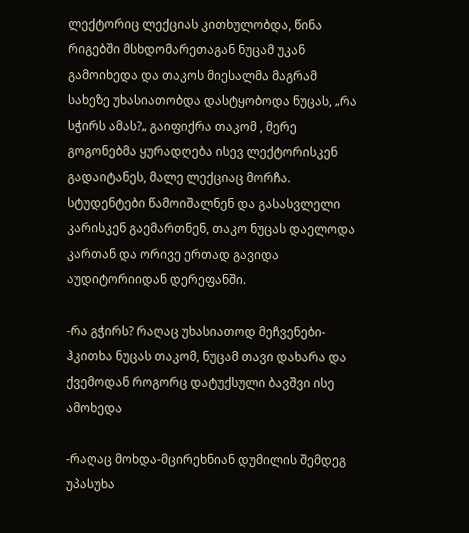ლექტორიც ლექციას კითხულობდა, წინა რიგებში მსხდომარეთაგან ნუცამ უკან გამოიხედა და თაკოს მიესალმა მაგრამ სახეზე უხასიათობდა დასტყობოდა ნუცას, „რა სჭირს ამას?„ გაიფიქრა თაკომ , მერე გოგონებმა ყურადღება ისევ ლექტორისკენ გადაიტანეს, მალე ლექციაც მორჩა. სტუდენტები წამოიშალნენ და გასასვლელი კარისკენ გაემართნენ, თაკო ნუცას დაელოდა კართან და ორივე ერთად გავიდა აუდიტორიიდან დერეფანში.

-რა გჭირს? რაღაც უხასიათოდ მეჩვენები-ჰკითხა ნუცას თაკომ, ნუცამ თავი დახარა და ქვემოდან როგორც დატუქსული ბავშვი ისე ამოხედა

-რაღაც მოხდა-მცირეხნიან დუმილის შემდეგ უპასუხა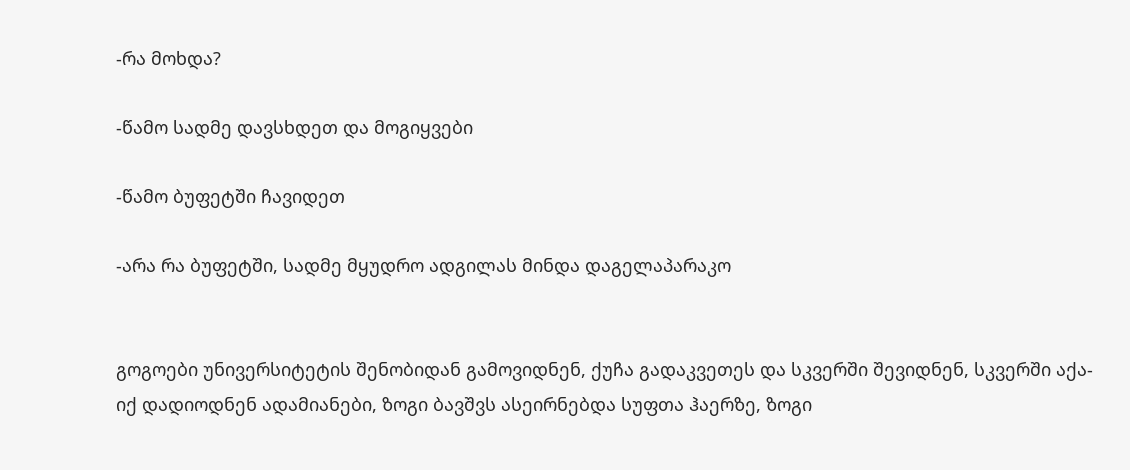-რა მოხდა?

-წამო სადმე დავსხდეთ და მოგიყვები

-წამო ბუფეტში ჩავიდეთ

-არა რა ბუფეტში, სადმე მყუდრო ადგილას მინდა დაგელაპარაკო


გოგოები უნივერსიტეტის შენობიდან გამოვიდნენ, ქუჩა გადაკვეთეს და სკვერში შევიდნენ, სკვერში აქა-იქ დადიოდნენ ადამიანები, ზოგი ბავშვს ასეირნებდა სუფთა ჰაერზე, ზოგი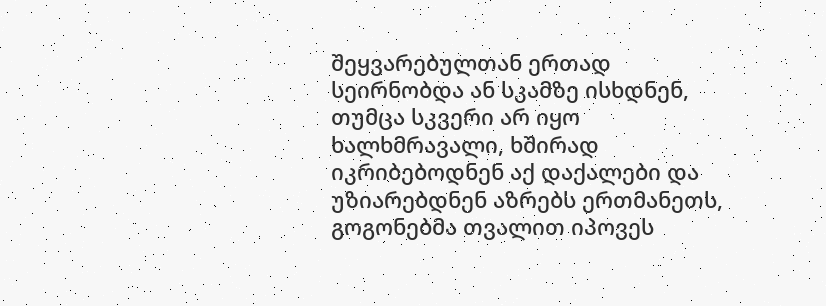შეყვარებულთან ერთად სეირნობდა ან სკამზე ისხდნენ, თუმცა სკვერი არ იყო ხალხმრავალი, ხშირად იკრიბებოდნენ აქ დაქალები და უზიარებდნენ აზრებს ერთმანეთს, გოგონებმა თვალით იპოვეს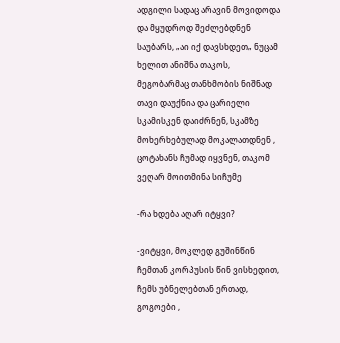ადგილი სადაც არავინ მოვიდოდა და მყუდროდ შეძლებდნენ საუბარს, „აი იქ დავსხდეთ„ ნუცამ ხელით ანიშნა თაკოს, მეგობარმაც თანხმობის ნიშნად თავი დაუქნია და ცარიელი სკამისკენ დაიძრნენ, სკამზე მოხერხებულად მოკალათდნენ , ცოტახანს ჩუმად იყვნენ, თაკომ ვეღარ მოითმინა სიჩუმე

-რა ხდება აღარ იტყვი?

-ვიტყვი, მოკლედ გუშინწინ ჩემთან კორპუსის წინ ვისხედით, ჩემს უბნელებთან ერთად, გოგოები ,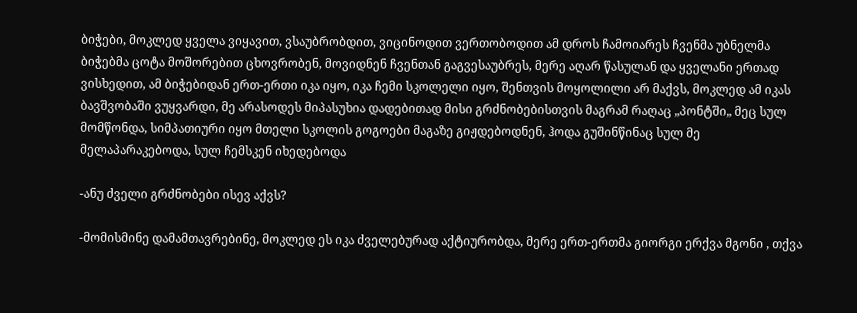ბიჭები, მოკლედ ყველა ვიყავით, ვსაუბრობდით, ვიცინოდით ვერთობოდით ამ დროს ჩამოიარეს ჩვენმა უბნელმა ბიჭებმა ცოტა მოშორებით ცხოვრობენ, მოვიდნენ ჩვენთან გაგვესაუბრეს, მერე აღარ წასულან და ყველანი ერთად ვისხედით, ამ ბიჭებიდან ერთ-ერთი იკა იყო, იკა ჩემი სკოლელი იყო, შენთვის მოყოლილი არ მაქვს, მოკლედ ამ იკას ბავშვობაში ვუყვარდი, მე არასოდეს მიპასუხია დადებითად მისი გრძნობებისთვის მაგრამ რაღაც „პონტში„ მეც სულ მომწონდა, სიმპათიური იყო მთელი სკოლის გოგოები მაგაზე გიჟდებოდნენ, ჰოდა გუშინწინაც სულ მე მელაპარაკებოდა, სულ ჩემსკენ იხედებოდა

-ანუ ძველი გრძნობები ისევ აქვს?

-მომისმინე დამამთავრებინე, მოკლედ ეს იკა ძველებურად აქტიურობდა, მერე ერთ-ერთმა გიორგი ერქვა მგონი , თქვა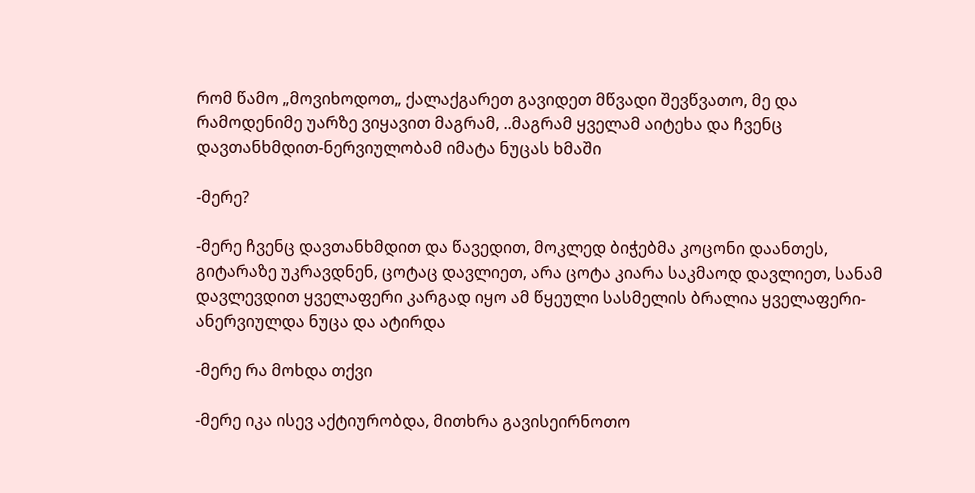რომ წამო „მოვიხოდოთ„ ქალაქგარეთ გავიდეთ მწვადი შევწვათო, მე და რამოდენიმე უარზე ვიყავით მაგრამ, ..მაგრამ ყველამ აიტეხა და ჩვენც დავთანხმდით-ნერვიულობამ იმატა ნუცას ხმაში

-მერე?

-მერე ჩვენც დავთანხმდით და წავედით, მოკლედ ბიჭებმა კოცონი დაანთეს, გიტარაზე უკრავდნენ, ცოტაც დავლიეთ, არა ცოტა კიარა საკმაოდ დავლიეთ, სანამ დავლევდით ყველაფერი კარგად იყო ამ წყეული სასმელის ბრალია ყველაფერი-ანერვიულდა ნუცა და ატირდა

-მერე რა მოხდა თქვი

-მერე იკა ისევ აქტიურობდა, მითხრა გავისეირნოთო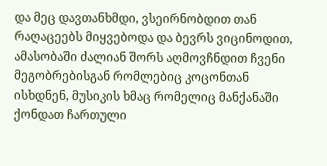და მეც დავთანხმდი, ვსეირნობდით თან რაღაცეებს მიყვებოდა და ბევრს ვიცინოდით, ამასობაში ძალიან შორს აღმოვჩნდით ჩვენი მეგობრებისგან რომლებიც კოცონთან ისხდნენ, მუსიკის ხმაც რომელიც მანქანაში ქონდათ ჩართული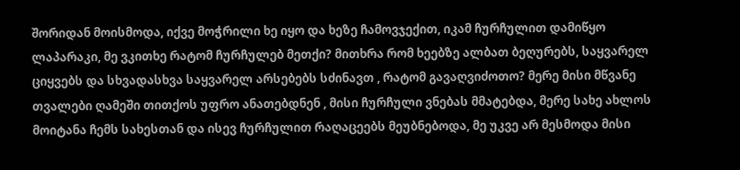შორიდან მოისმოდა, იქვე მოჭრილი ხე იყო და ხეზე ჩამოვჯექით, იკამ ჩურჩულით დამიწყო ლაპარაკი, მე ვკითხე რატომ ჩურჩულებ მეთქი? მითხრა რომ ხეებზე ალბათ ბეღურებს, საყვარელ ციყვებს და სხვადასხვა საყვარელ არსებებს სძინავთ , რატომ გავაღვიძოთო? მერე მისი მწვანე თვალები ღამეში თითქოს უფრო ანათებდნენ , მისი ჩურჩული ვნებას მმატებდა, მერე სახე ახლოს მოიტანა ჩემს სახესთან და ისევ ჩურჩულით რაღაცეებს მეუბნებოდა, მე უკვე არ მესმოდა მისი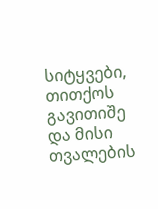სიტყვები, თითქოს გავითიშე და მისი თვალების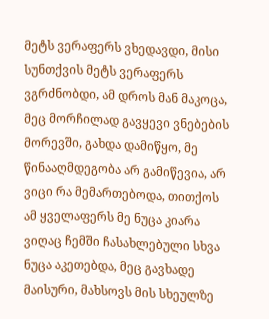მეტს ვერაფერს ვხედავდი, მისი სუნთქვის მეტს ვერაფერს ვგრძნობდი, ამ დროს მან მაკოცა, მეც მორჩილად გავყევი ვნებების მორევში, გახდა დამიწყო, მე წინააღმდეგობა არ გამიწევია, არ ვიცი რა მემართებოდა, თითქოს ამ ყველაფერს მე ნუცა კიარა ვიღაც ჩემში ჩასახლებული სხვა ნუცა აკეთებდა, მეც გავხადე მაისური, მახსოვს მის სხეულზე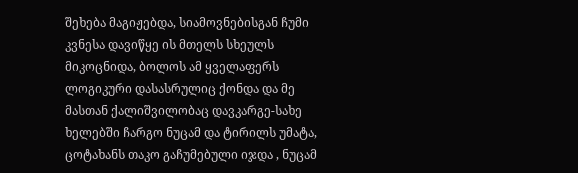შეხება მაგიჟებდა, სიამოვნებისგან ჩუმი კვნესა დავიწყე ის მთელს სხეულს მიკოცნიდა, ბოლოს ამ ყველაფერს ლოგიკური დასასრულიც ქონდა და მე მასთან ქალიშვილობაც დავკარგე-სახე ხელებში ჩარგო ნუცამ და ტირილს უმატა, ცოტახანს თაკო გაჩუმებული იჯდა , ნუცამ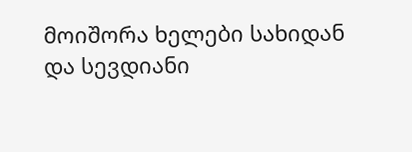მოიშორა ხელები სახიდან და სევდიანი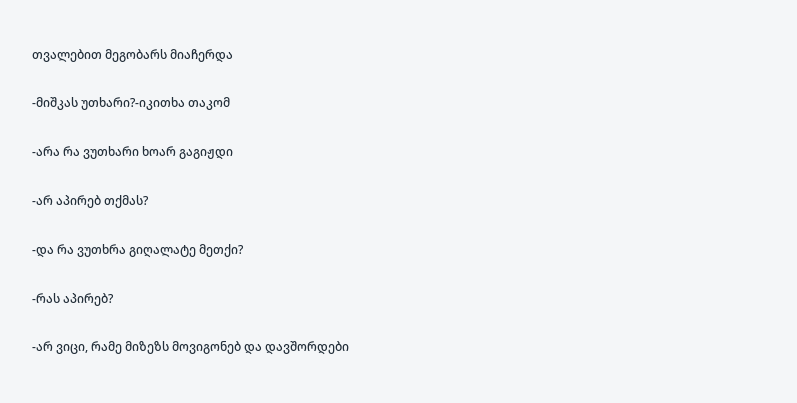თვალებით მეგობარს მიაჩერდა

-მიშკას უთხარი?-იკითხა თაკომ

-არა რა ვუთხარი ხოარ გაგიჟდი

-არ აპირებ თქმას?

-და რა ვუთხრა გიღალატე მეთქი?

-რას აპირებ?

-არ ვიცი, რამე მიზეზს მოვიგონებ და დავშორდები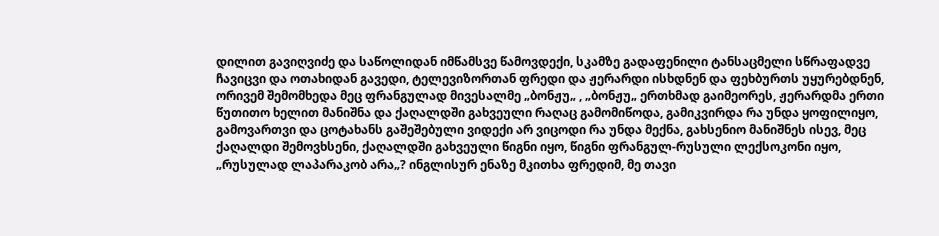დილით გავიღვიძე და საწოლიდან იმწამსვე წამოვდექი, სკამზე გადაფენილი ტანსაცმელი სწრაფადვე ჩავიცვი და ოთახიდან გავედი, ტელევიზორთან ფრედი და ჟერარდი ისხდნენ და ფეხბურთს უყურებდნენ, ორივემ შემომხედა მეც ფრანგულად მივესალმე „ბონჟუ„ , „ბონჟუ„ ერთხმად გაიმეორეს, ჟერარდმა ერთი წუთითო ხელით მანიშნა და ქაღალდში გახვეული რაღაც გამომიწოდა, გამიკვირდა რა უნდა ყოფილიყო, გამოვართვი და ცოტახანს გაშეშებული ვიდექი არ ვიცოდი რა უნდა მექნა, გახსენიო მანიშნეს ისევ, მეც ქაღალდი შემოვხსენი, ქაღალდში გახვეული წიგნი იყო, წიგნი ფრანგულ-რუსული ლექსოკონი იყო, „რუსულად ლაპარაკობ არა„? ინგლისურ ენაზე მკითხა ფრედიმ, მე თავი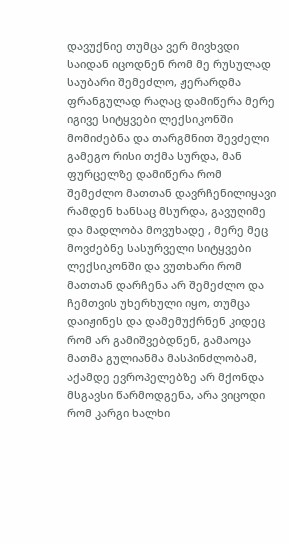დავუქნიე თუმცა ვერ მივხვდი საიდან იცოდნენ რომ მე რუსულად საუბარი შემეძლო, ჟერარდმა ფრანგულად რაღაც დამიწერა მერე იგივე სიტყვები ლექსიკონში მომიძებნა და თარგმნით შევძელი გამეგო რისი თქმა სურდა, მან ფურცელზე დამიწერა რომ შემეძლო მათთან დავრჩენილიყავი რამდენ ხანსაც მსურდა, გავუღიმე და მადლობა მოვუხადე , მერე მეც მოვძებნე სასურველი სიტყვები ლექსიკონში და ვუთხარი რომ მათთან დარჩენა არ შემეძლო და ჩემთვის უხერხული იყო, თუმცა დაიჟინეს და დამემუქრნენ კიდეც რომ არ გამიშვებდნენ, გამაოცა მათმა გულიანმა მასპინძლობამ, აქამდე ევროპელებზე არ მქონდა მსგავსი წარმოდგენა, არა ვიცოდი რომ კარგი ხალხი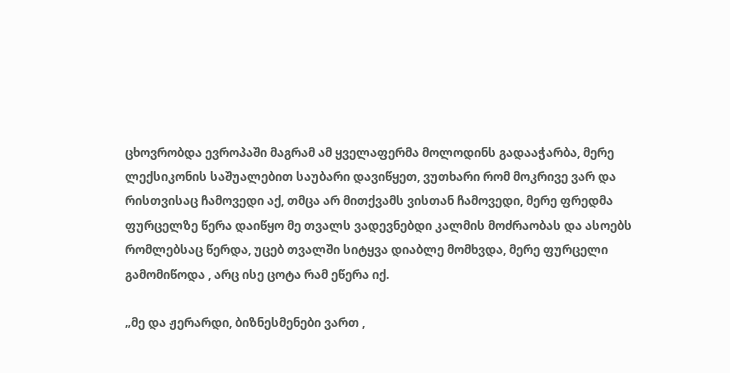ცხოვრობდა ევროპაში მაგრამ ამ ყველაფერმა მოლოდინს გადააჭარბა, მერე ლექსიკონის საშუალებით საუბარი დავიწყეთ, ვუთხარი რომ მოკრივე ვარ და რისთვისაც ჩამოვედი აქ, თმცა არ მითქვამს ვისთან ჩამოვედი, მერე ფრედმა ფურცელზე წერა დაიწყო მე თვალს ვადევნებდი კალმის მოძრაობას და ასოებს რომლებსაც წერდა, უცებ თვალში სიტყვა დიაბლე მომხვდა, მერე ფურცელი გამომიწოდა , არც ისე ცოტა რამ ეწერა იქ.

„მე და ჟერარდი, ბიზნესმენები ვართ ,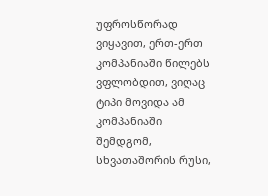უფროსწორად ვიყავით, ერთ-ერთ კომპანიაში წილებს ვფლობდით, ვიღაც ტიპი მოვიდა ამ კომპანიაში შემდგომ, სხვათაშორის რუსი,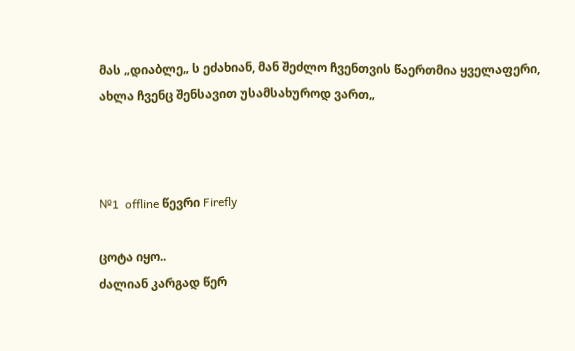მას „დიაბლე„ ს ეძახიან, მან შეძლო ჩვენთვის წაერთმია ყველაფერი, ახლა ჩვენც შენსავით უსამსახუროდ ვართ„



№1  offline წევრი Firefly

ცოტა იყო..
ძალიან კარგად წერ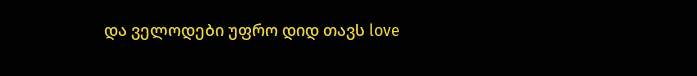და ველოდები უფრო დიდ თავს love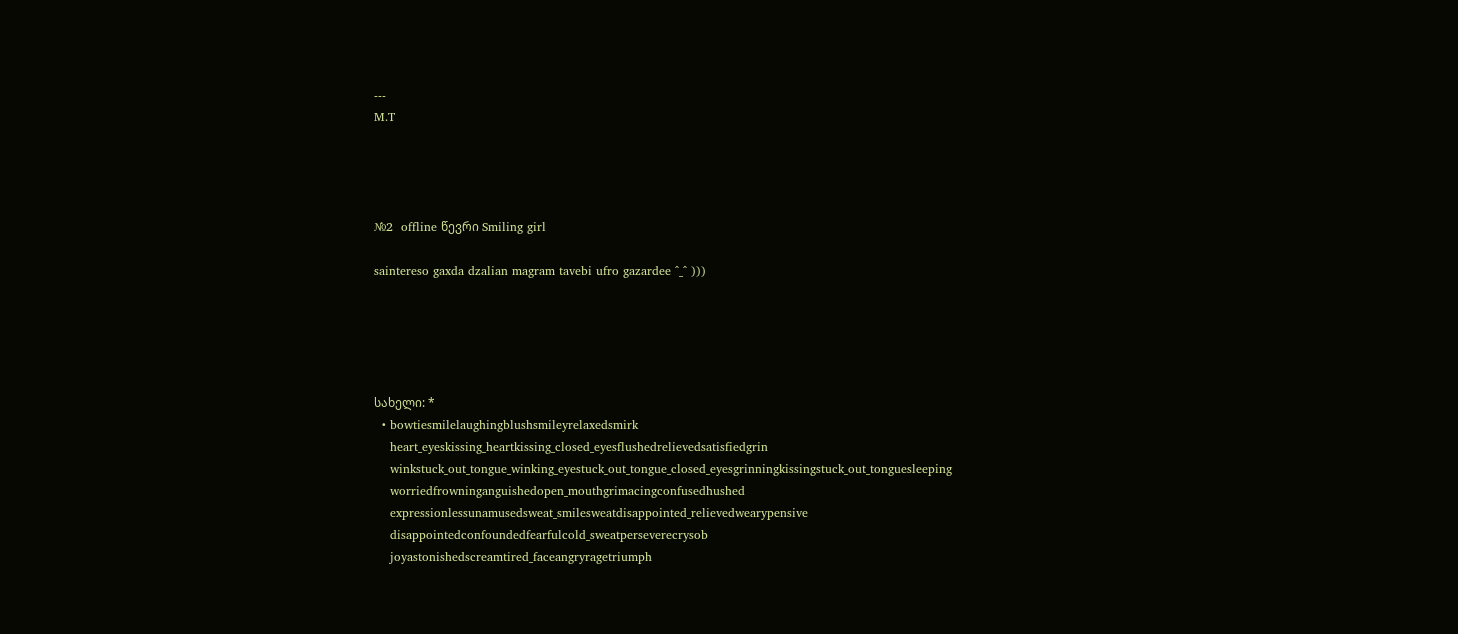---
M.T




№2  offline წევრი Smiling girl

saintereso gaxda dzalian magram tavebi ufro gazardee ^_^ )))





სახელი: *
  • bowtiesmilelaughingblushsmileyrelaxedsmirk
    heart_eyeskissing_heartkissing_closed_eyesflushedrelievedsatisfiedgrin
    winkstuck_out_tongue_winking_eyestuck_out_tongue_closed_eyesgrinningkissingstuck_out_tonguesleeping
    worriedfrowninganguishedopen_mouthgrimacingconfusedhushed
    expressionlessunamusedsweat_smilesweatdisappointed_relievedwearypensive
    disappointedconfoundedfearfulcold_sweatperseverecrysob
    joyastonishedscreamtired_faceangryragetriumph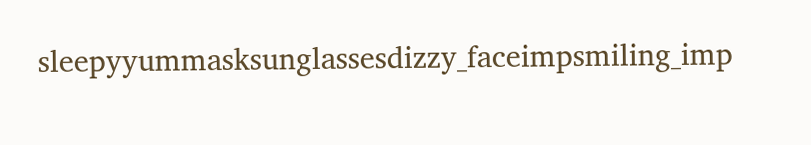sleepyyummasksunglassesdizzy_faceimpsmiling_imp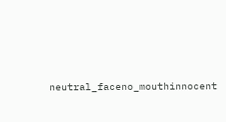neutral_faceno_mouthinnocent